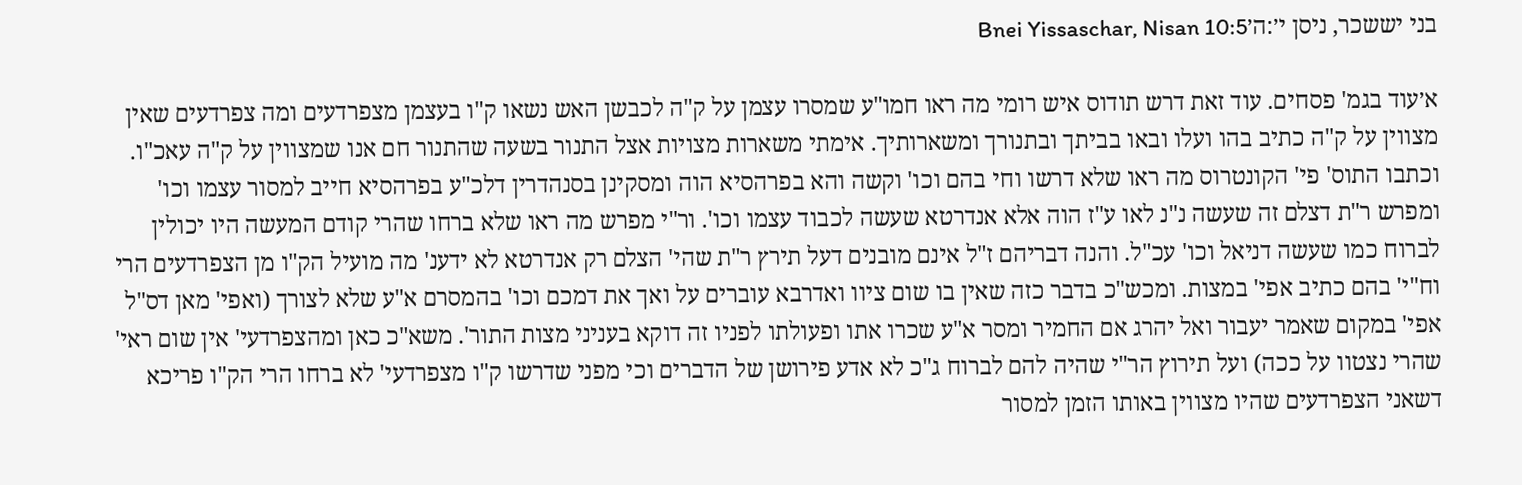בני יששכר, ניסן י׳:ה׳Bnei Yissaschar, Nisan 10:5

א׳עוד בגמ' פסחים. עוד זאת דרש תודוס איש רומי מה ראו חמו"ע שמסרו עצמן על ק"ה לכבשן האש נשאו ק"ו בעצמן מצפרדעים ומה צפרדעים שאין מצווין על ק"ה כתיב בהו ועלו ובאו בביתך ובתנורך ומשארותיך. אימתי משארות מצויות אצל התנור בשעה שהתנור חם אנו שמצווין על ק"ה עאכ"ו. וכתבו התוס' פי' הקונטרוס מה ראו שלא דרשו וחי בהם וכו' וקשה והא בפרהסיא הוה ומסקינן בסנהדרין דלכ"ע בפרהסיא חייב למסור עצמו וכו' ומפרש ר"ת דצלם זה שעשה נ"נ לאו ע"ז הוה אלא אנדרטא שעשה לכבוד עצמו וכו'. ור"י מפרש מה ראו שלא ברחו שהרי קודם המעשה היו יכולין לברוח כמו שעשה דניאל וכו' עכ"ל. והנה דבריהם ז"ל אינם מובנים דעל תירץ ר"ת שהי' הצלם רק אנדרטא לא ידענ' מה מועיל הק"ו מן הצפרדעים הרי וח"י' בהם כתיב אפי' במצות. ומכש"כ בדבר כזה שאין בו שום ציוו ואדרבא עוברים על ואך את דמכם וכו' בהמסרם א"ע שלא לצורך (ואפי' מאן דס"ל אפי' במקום שאמר יעבור ואל יהרג אם החמיר ומסר א"ע שכרו אתו ופעולתו לפניו זה דוקא בעניני מצות התור'. משא"כ כאן ומהצפרדעי' אין שום ראי' שהרי נצטוו על ככה) ועל תירוץ הר"י שהיה להם לברוח ג"כ לא אדע פירושן של הדברים וכי מפני שדרשו ק"ו מצפרדעי' לא ברחו הרי הק"ו פריכא דשאני הצפרדעים שהיו מצווין באותו הזמן למסור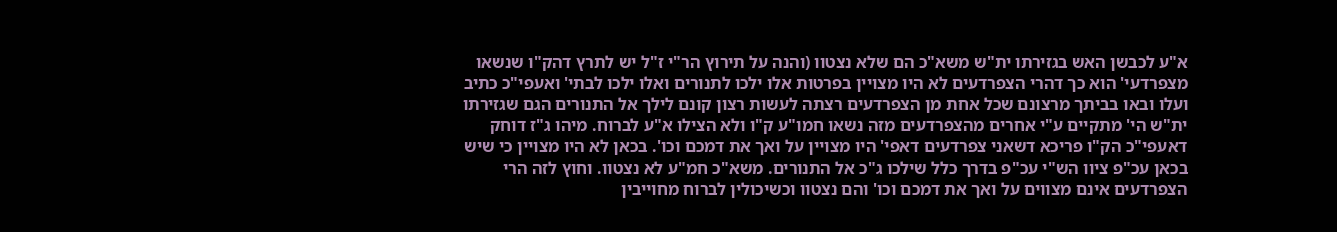א"ע לכבשן האש בגזירתו ית"ש משא"כ הם שלא נצטוו (והנה על תירוץ הר"י ז"ל יש לתרץ דהק"ו שנשאו מצפרדעי' הוא כך דהרי הצפרדעים לא היו מצויין בפרטות אלו ילכו לתנורים ואלו ילכו לבתי' ואעפי"כ כתיב ועלו ובאו בביתך מרצונם שכל אחת מן הצפרדעים רצתה לעשות רצון קונם לילך אל התנורים הגם שגזירתו ית"ש הי' מתקיים ע"י אחרים מהצפרדעים מזה נשאו חמו"ע ק"ו ולא הצילו א"ע לברוח. מיהו ג"ז דוחק דאעפי"כ הק"ו פריכא דשאני צפרדעים דאפי' היו מצויין על ואך את דמכם וכו'. בכאן לא היו מצויין כי שיש בכאן עכ"פ ציוו הש"י עכ"פ בדרך כלל שילכו ג"כ אל התנורים. משא"כ חמ"ע לא נצטוו. וחוץ לזה הרי הצפרדעים אינם מצווים על ואך את דמכם וכו' והם נצטוו וכשיכולין לברוח מחוייבין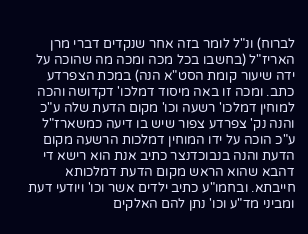לברוח) ונ"ל לומר בזה אחר שנקדים דברי מרן האריז"ל (בחשבו בכל מכה ומכה מה שהוכה על ידה שיעור קומת הסט"א הנה) במכת הצפרדע כתב. ומכה זו באה מיסוד דמלכו' דקדושה והכה למוחין דמלכו' רשעה וכו' מקום הדעת שלה ע"כ והנה נק' צפרדע צפור שיש בו דיעה כמשארז"ל ע"כ הוכה על ידו המוחין דמלכות הרשעה מקום הדעת והנה בנבוכדנצר כתיב אנת הוא רישא די דהבא שהוא הראש מקום הדעת דמלכותא חייבתא. ובחמו"ע כתיב ילדים אשר וכו' ויודעי דעת ומביני מד"ע וכו' נתן להם האלקים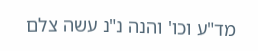מד"ע וכו' והנה נ"נ עשה צלם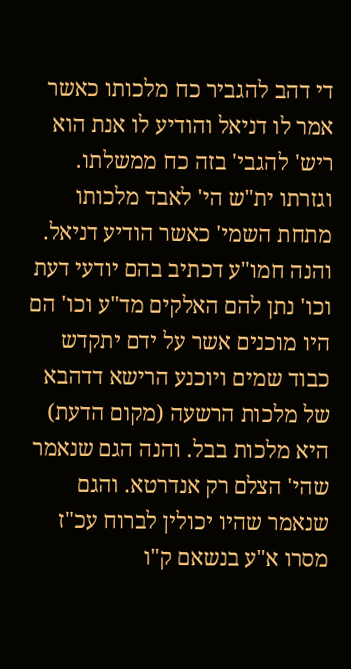די דהב להגביר כח מלכותו כאשר אמר לו דניאל והודיע לו אנת הוא ריש' להגבי' בזה כח ממשלתו. וגזרתו ית"ש הי' לאבד מלכותו מתחת השמי' כאשר הודיע דניאל. והנה חמו"ע דכתיב בהם יודעי דעת וכו' נתן להם האלקים מד"ע וכו' הם היו מוכנים אשר על ידם יתקדש כבוד שמים ויוכנע הרישא דדהבא של מלכות הרשעה (מקום הדעת) היא מלכות בבל. והנה הגם שנאמר שהי' הצלם רק אנדרטא. והגם שנאמר שהיו יכולין לברוח עכ"ז מסרו א"ע בנשאם ק"ו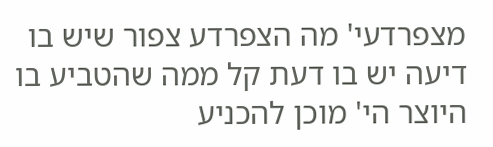מצפרדעי' מה הצפרדע צפור שיש בו דיעה יש בו דעת קל ממה שהטביע בו היוצר הי' מוכן להכניע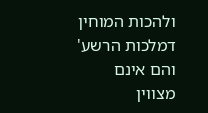ולהכות המוחין דמלכות הרשע' והם אינם מצווין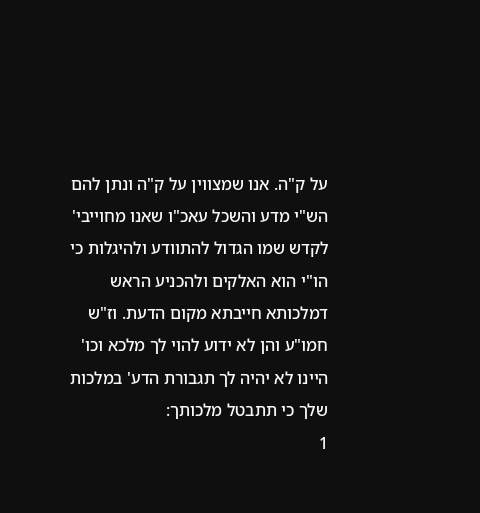על ק"ה. אנו שמצווין על ק"ה ונתן להם הש"י מדע והשכל עאכ"ו שאנו מחוייבי' לקדש שמו הגדול להתוודע ולהיגלות כי הו"י הוא האלקים ולהכניע הראש דמלכותא חייבתא מקום הדעת. וז"ש חמו"ע והן לא ידוע להוי לך מלכא וכו' היינו לא יהיה לך תגבורת הדע' במלכות שלך כי תתבטל מלכותך:
1